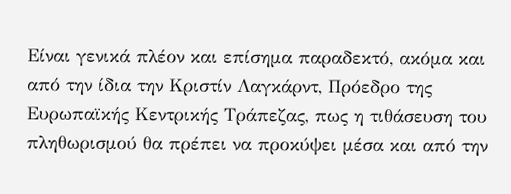Είναι γενικά πλέον και επίσημα παραδεκτό, ακόμα και από την ίδια την Κριστίν Λαγκάρντ, Πρόεδρο της Ευρωπαϊκής Κεντρικής Τράπεζας, πως η τιθάσευση του πληθωρισμού θα πρέπει να προκύψει μέσα και από την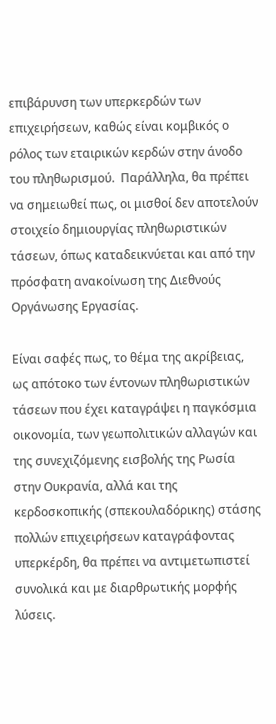επιβάρυνση των υπερκερδών των επιχειρήσεων, καθώς είναι κομβικός ο ρόλος των εταιρικών κερδών στην άνοδο του πληθωρισμού.  Παράλληλα, θα πρέπει να σημειωθεί πως, οι μισθοί δεν αποτελούν στοιχείο δημιουργίας πληθωριστικών τάσεων, όπως καταδεικνύεται και από την πρόσφατη ανακοίνωση της Διεθνούς Οργάνωσης Εργασίας.

Είναι σαφές πως, το θέμα της ακρίβειας, ως απότοκο των έντονων πληθωριστικών τάσεων που έχει καταγράψει η παγκόσμια οικονομία, των γεωπολιτικών αλλαγών και της συνεχιζόμενης εισβολής της Ρωσία στην Ουκρανία, αλλά και της κερδοσκοπικής (σπεκουλαδόρικης) στάσης πολλών επιχειρήσεων καταγράφοντας υπερκέρδη, θα πρέπει να αντιμετωπιστεί συνολικά και με διαρθρωτικής μορφής λύσεις.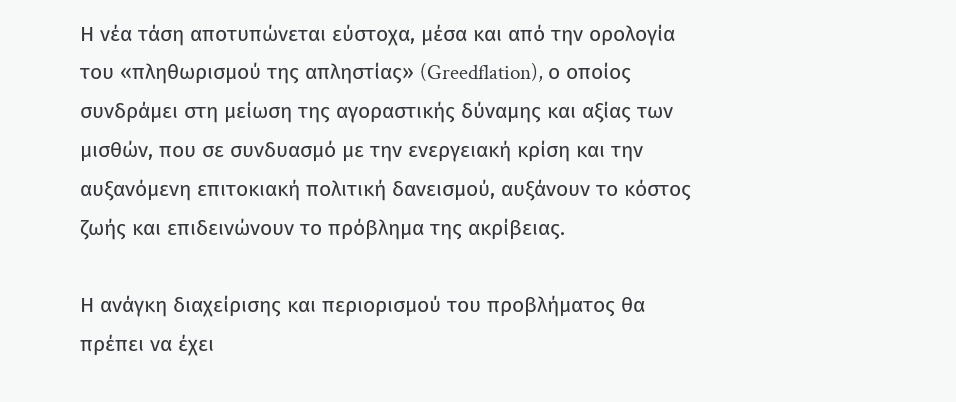Η νέα τάση αποτυπώνεται εύστοχα, μέσα και από την ορολογία του «πληθωρισμού της απληστίας» (Greedflation), ο οποίος συνδράμει στη μείωση της αγοραστικής δύναμης και αξίας των μισθών, που σε συνδυασμό με την ενεργειακή κρίση και την αυξανόμενη επιτοκιακή πολιτική δανεισμού, αυξάνουν το κόστος ζωής και επιδεινώνουν το πρόβλημα της ακρίβειας.

Η ανάγκη διαχείρισης και περιορισμού του προβλήματος θα πρέπει να έχει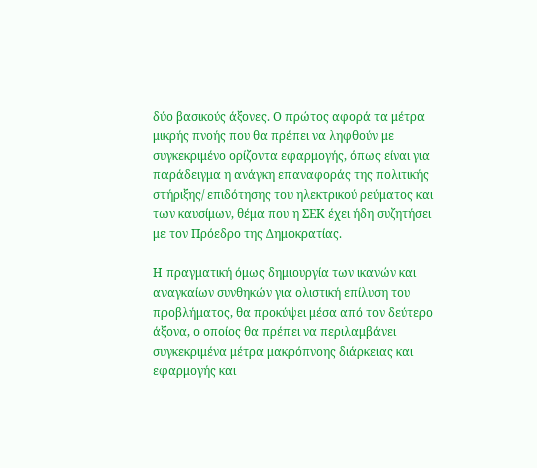δύο βασικούς άξονες. Ο πρώτος αφορά τα μέτρα μικρής πνοής που θα πρέπει να ληφθούν με συγκεκριμένο ορίζοντα εφαρμογής, όπως είναι για παράδειγμα η ανάγκη επαναφοράς της πολιτικής στήριξης/ επιδότησης του ηλεκτρικού ρεύματος και των καυσίμων, θέμα που η ΣΕΚ έχει ήδη συζητήσει με τον Πρόεδρο της Δημοκρατίας.

Η πραγματική όμως δημιουργία των ικανών και αναγκαίων συνθηκών για ολιστική επίλυση του προβλήματος, θα προκύψει μέσα από τον δεύτερο άξονα, ο οποίος θα πρέπει να περιλαμβάνει συγκεκριμένα μέτρα μακρόπνοης διάρκειας και εφαρμογής και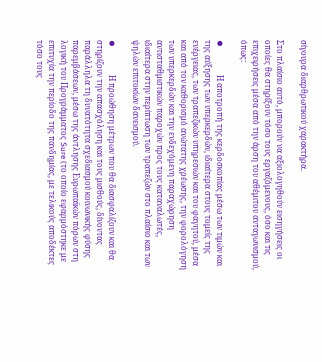σίγουρα διαρθρωτικού χαρακτήρα.

Στο πλαίσιο αυτό, μπορούν να αξιολογηθούν εισηγήσεις οι οποίες θα στηρίξουν τόσο τους εργαζόμενους, όσο και τις επιχειρήσεις μέσα από την άρση του αθέμιτου ανταγωνισμού, όπως:

⦁              Η αποτροπή της κερδοσκοπίας μέσω των τιμών και της αύξησης των υπερκερδών, ιδιαίτερα στους τομείς της ενέργειας, των τραπεζικών υπηρεσιών και του φαγητού, μέσα και από τον καθορισμό ανώτατης χρέωσης, την φορολόγηση των υπερκερδών και την ενδεχόμενη παραχώρηση αντισταθμιστικών παροχών προς τους καταναλωτές, ιδιαίτερα στην περίπτωση των τραπεζών στο πλαίσιο και των ψηλών επιτοκίων δανεισμού.

⦁              Η προώθηση μέτρων που θα διασφαλίζουν και θα στηρίζουν την απασχόληση και τους μισθούς, δίνοντας παράλληλα τη δυνατότητα σχεδιασμού κοινωνικής φύσης παρεμβάσεων, μέσω της άντλησης Ευρωπαϊκών πόρων στη λογική του Προγράμματος Sure (το οποίο εφαρμόστηκε με επιτυχία την περίοδο της πανδημίας, με τελικούς αποδέκτες τόσο τους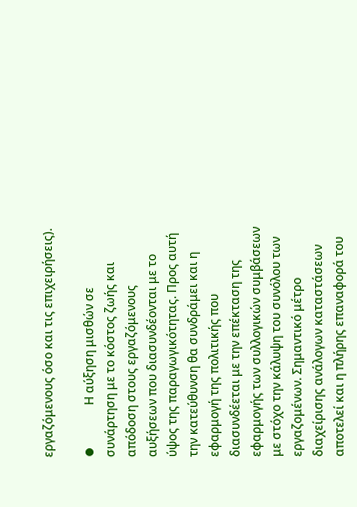εργαζόμενους όσο και τις επιχειρήσεις).

⦁              Η αύξηση μισθών σε συνάρτηση με το κόστος ζωής και απόδοση στους εργαζόμενους αυξήσεων που διασυνδέονται με το ύψος της παραγωγικότητας. Προς αυτή την κατεύθυνση θα συνδράμει και η εφαρμογή της πολιτικής που διασυνδέεται με την επέκταση της εφαρμογής των συλλογικών συμβάσεων με στόχο την κάλυψη του συνόλου των εργαζομένων. Σημαντικό μέτρο διαχείρισης ανάλογων καταστάσεων αποτελεί και η πλήρης επαναφορά του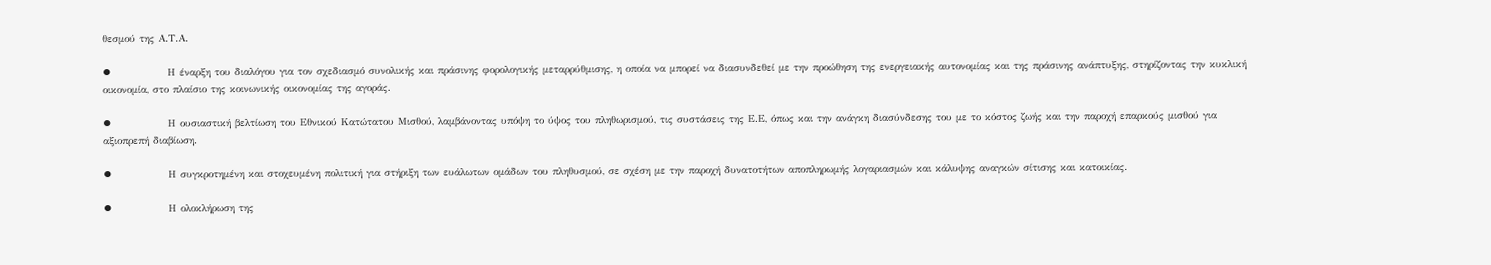θεσμού της Α.Τ.Α.

⦁              Η έναρξη του διαλόγου για τον σχεδιασμό συνολικής και πράσινης φορολογικής μεταρρύθμισης, η οποία να μπορεί να διασυνδεθεί με την προώθηση της ενεργειακής αυτονομίας και της πράσινης ανάπτυξης, στηρίζοντας την κυκλική οικονομία, στο πλαίσιο της κοινωνικής οικονομίας της αγοράς.

⦁              Η ουσιαστική βελτίωση του Εθνικού Κατώτατου Μισθού, λαμβάνοντας υπόψη το ύψος του πληθωρισμού, τις συστάσεις της Ε.Ε, όπως και την ανάγκη διασύνδεσης του με το κόστος ζωής και την παροχή επαρκούς μισθού για αξιοπρεπή διαβίωση.

⦁              Η συγκροτημένη και στοχευμένη πολιτική για στήριξη των ευάλωτων ομάδων του πληθυσμού, σε σχέση με την παροχή δυνατοτήτων αποπληρωμής λογαριασμών και κάλυψης αναγκών σίτισης και κατοικίας.

⦁              Η ολοκλήρωση της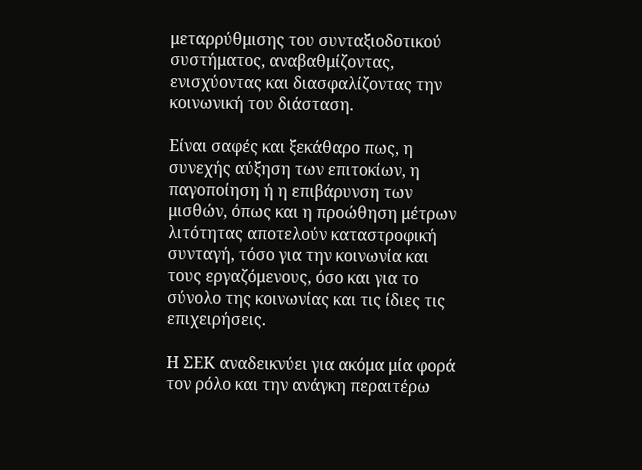μεταρρύθμισης του συνταξιοδοτικού συστήματος, αναβαθμίζοντας, ενισχύοντας και διασφαλίζοντας την κοινωνική του διάσταση.

Είναι σαφές και ξεκάθαρο πως, η συνεχής αύξηση των επιτοκίων, η παγοποίηση ή η επιβάρυνση των μισθών, όπως και η προώθηση μέτρων λιτότητας αποτελούν καταστροφική συνταγή, τόσο για την κοινωνία και τους εργαζόμενους, όσο και για το σύνολο της κοινωνίας και τις ίδιες τις επιχειρήσεις.

Η ΣΕΚ αναδεικνύει για ακόμα μία φορά τον ρόλο και την ανάγκη περαιτέρω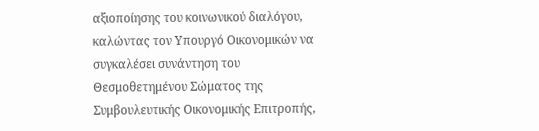αξιοποίησης του κοινωνικού διαλόγου, καλώντας τον Υπουργό Οικονομικών να συγκαλέσει συνάντηση του Θεσμοθετημένου Σώματος της Συμβουλευτικής Οικονομικής Επιτροπής,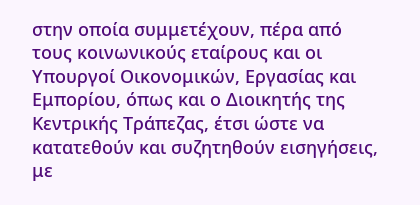στην οποία συμμετέχουν, πέρα από τους κοινωνικούς εταίρους και οι Υπουργοί Οικονομικών, Εργασίας και Εμπορίου, όπως και ο Διοικητής της Κεντρικής Τράπεζας, έτσι ώστε να κατατεθούν και συζητηθούν εισηγήσεις, με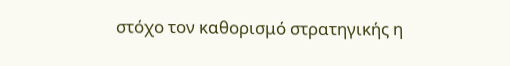στόχο τον καθορισμό στρατηγικής η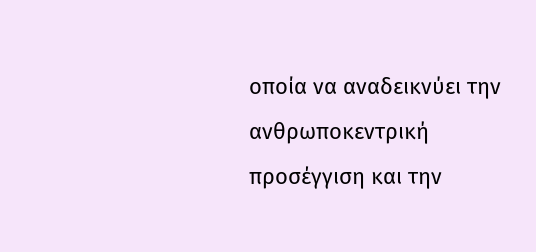οποία να αναδεικνύει την ανθρωποκεντρική προσέγγιση και την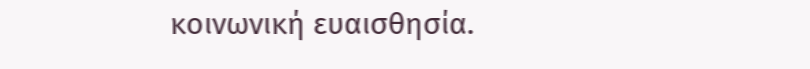κοινωνική ευαισθησία.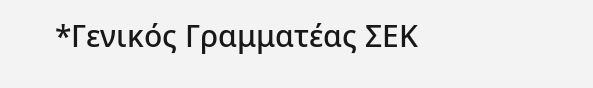*Γενικός Γραμματέας ΣΕΚ